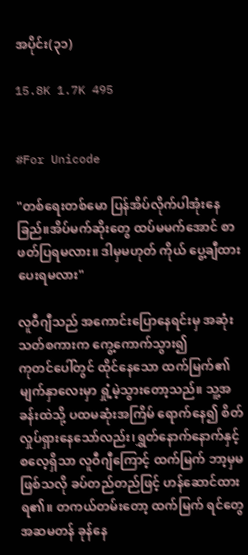အပိုင်း(၃၁)

15.8K 1.7K 495


#For Unicode

"တစ်ရေးတစ်မော ပြန်အိပ်လိုက်ပါအုံးနေခြည်။အိပ်မက်ဆိုးတွေ ထပ်မမက်အောင် စာဖတ်ပြရမလား။ ဒါမှမဟုတ် ကိုယ် ပွေ့ချီထားပေးရမလား"

လူဝီဂျီသည် အကောင်းပြောနေရင်းမှ အဆုံးသတ်စကားက ကွေ့ကောက်သွား၍
ကုတင်ပေါ်တွင် ထိုင်နေသော ထက်မြက်၏ မျက်နှာလေးမှာ ရှုံ့မဲ့သွားတော့သည်။ သူ့အခန်းထဲသို့ ပထမဆုံးအကြိမ် ရောက်နေ၍ စိတ်လှုပ်ရှားနေသော်လည်း၊ရွှတ်နောက်နောက်နှင့် စလေ့ရှိသာ လူဝီဂျီကြောင့် ထက်မြက် ဘာ့မှမဖြစ်သလို ခပ်တည်တည်ဖြင့် ဟန်ဆောင်ထားရ၏။ တကယ်တမ်းတော့ ထက်မြက် ရင်တွေ အဆမတန် ခုန်နေ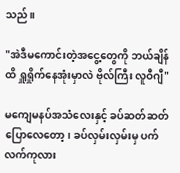သည်။

"အဲဒီမကောင်းတဲ့အငွေ့တွေကို ဘယ်ချိန်ထိ ရှူရှိုက်နေအုံးမှာလဲ ဗိုလ်ကြီး လူဝီဂျီ"

မကျေမနပ်အသံလေးနှင့် ခပ်ဆတ်ဆတ် ပြောလေတော့၊ ခပ်လှမ်းလှမ်းမှ ပက်လက်ကုလား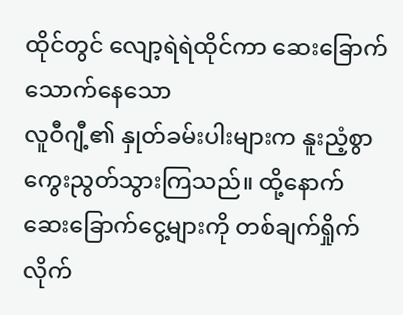ထိုင်တွင် လျော့ရဲရဲထိုင်ကာ ဆေးခြောက်သောက်နေသော
လူဝီဂျီ့၏ နှုတ်ခမ်းပါးများက နူးညံ့စွာ ကွေးညွတ်သွားကြသည်။ ထို့နောက် ဆေးခြောက်ငွေ့များကို တစ်ချက်ရှိုက်လိုက်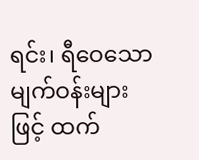ရင်း၊ ရီဝေသော မျက်ဝန်းများဖြင့် ထက်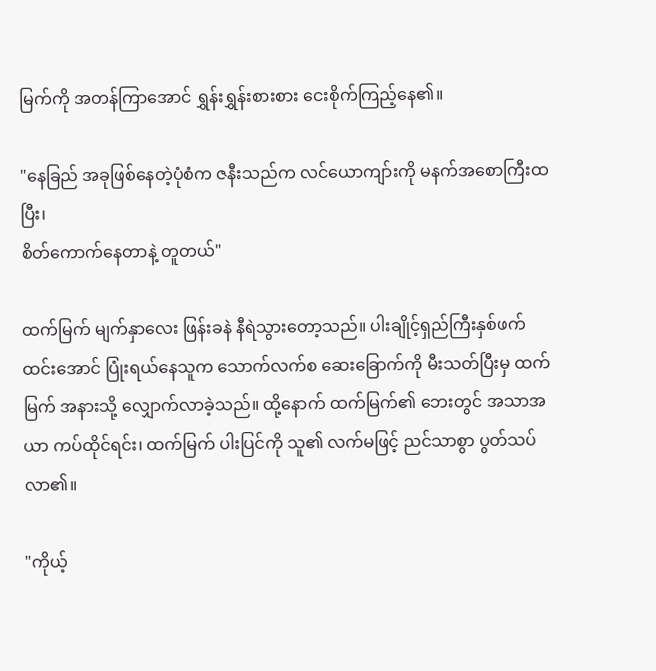မြက်ကို အတန်ကြာအောင် ရွှန်းရွှန်းစားစား ငေးစိုက်ကြည့်နေ၏။

"နေခြည် အခုဖြစ်နေတဲ့ပုံစံက ဇနီးသည်က လင်ယောကျာ်းကို မနက်အစောကြီးထပြီး၊
စိတ်ကောက်နေတာနဲ့ တူတယ်"

ထက်မြက် မျက်နှာလေး ဖြန်းခနဲ နီရဲသွားတော့သည်။ ပါးချိုင့်ရှည်ကြီးနှစ်ဖက် ထင်းအောင် ပြုံးရယ်နေသူက သောက်လက်စ ဆေးခြောက်ကို မီးသတ်ပြီးမှ ထက်မြက် အနားသို့ လျှောက်လာခဲ့သည်။ ထို့နောက် ထက်မြက်၏ ဘေးတွင် အသာအယာ ကပ်ထိုင်ရင်း၊ ထက်မြက် ပါးပြင်ကို သူ၏ လက်မဖြင့် ညင်သာစွာ ပွတ်သပ်လာ၏။

"ကိုယ့်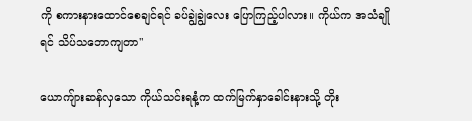ကို စကားနားထောင်စေချင်ရင် ခပ်ချွဲချွဲလေး ပြောကြည့်ပါလား။ ကိုယ်က အသံချိုရင် သိပ်သဘောကျတာ"

ယောကျ်ားဆန်လှသော ကိုယ်သင်းရနံ့က ထက်မြက်နှာခေါင်းနားသို့ တိုး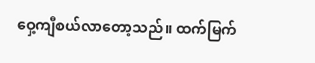ဝှေ့ကျီစယ်လာတော့သည်။ ထက်မြက်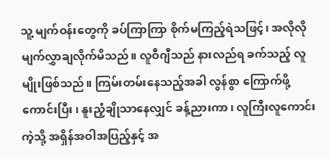သူ့ မျက်ဝန်းတွေကို ခပ်ကြာကြာ စိုက်မကြည့်ရဲသဖြင့်၊ အလိုလို မျက်လွှာချလိုက်မိသည်။ လူဝီဂျီသည် နားလည်ရ ခက်သည့် လူမျိုးဖြစ်သည်။ ကြမ်းတမ်းနေသည့်အခါ လွန်စွာ ကြောက်ဖို့ကောင်းပြီး၊ နူးညံ့ချိုသာနေလျှင် ခန့်ညားကာ၊ လူကြီးလူကောင်းကဲ့သို့ အရှိန်အဝါအပြည့်နှင့် အ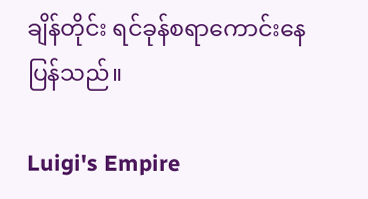ချိန်တိုင်း ရင်ခုန်စရာကောင်းနေပြန်သည်။

Luigi's Empire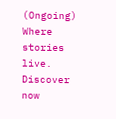(Ongoing) Where stories live. Discover now